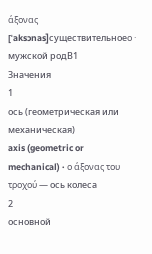άξονας
[ˈaksɔnas]существительноеο · мужской родB1
Значения
1
ось (геометрическая или механическая)
axis (geometric or mechanical) · ο άξονας του τροχού — ось колеса
2
основной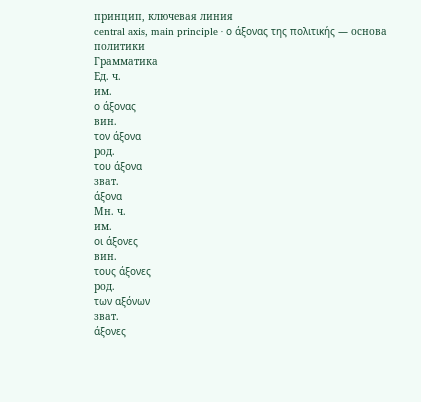принцип, ключевая линия
central axis, main principle · ο άξονας της πολιτικής — основа политики
Грамматика
Ед. ч.
им.
ο άξονας
вин.
τον άξονα
род.
του άξονα
зват.
άξονα
Мн. ч.
им.
οι άξονες
вин.
τους άξονες
род.
των αξόνων
зват.
άξονες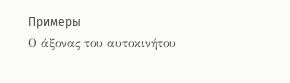Примеры
Ο άξονας του αυτοκινήτου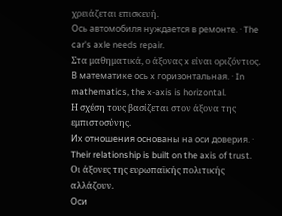χρειάζεται επισκευή.
Ось автомобиля нуждается в ремонте. · The car's axle needs repair.
Στα μαθηματικά, ο άξονας x είναι οριζόντιος.
В математике ось x горизонтальная. · In mathematics, the x-axis is horizontal.
Η σχέση τους βασίζεται στον άξονα της εμπιστοσύνης.
Их отношения основаны на оси доверия. · Their relationship is built on the axis of trust.
Οι άξονες της ευρωπαϊκής πολιτικής αλλάζουν.
Оси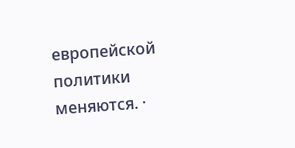европейской политики меняются. ·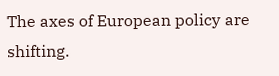The axes of European policy are shifting.